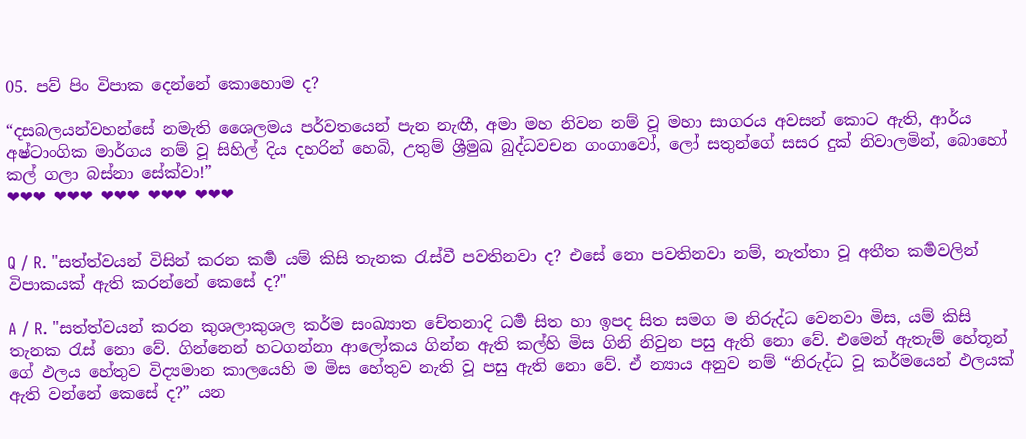05. පව් පිං විපාක දෙන්නේ කොහොම ද?

“දසබලයන්වහන්සේ නමැති ශෛලමය පර්වතයෙන් පැන නැඟී, අමා මහ නිවන නම් වූ මහා සාගරය අවසන් කොට ඇති, ආර්ය අෂ්ටාංගික මාර්ගය නම් වූ සිහිල් දිය දහරින් හෙබි, උතුම් ශ්‍රීමුඛ බුද්ධවචන ගංගාවෝ, ලෝ සතුන්ගේ සසර දුක් නිවාලමින්, බොහෝ කල් ගලා බස්නා සේක්වා!”
❤❤❤ ❤❤❤ ❤❤❤ ❤❤❤ ❤❤❤


Q / R. "සත්ත්වයන් විසින් කරන කර්‍ම යම් කිසි තැනක රැස්වී පවතිනවා ද? එසේ නො පවතිනවා නම්, නැත්තා වූ අතීත කර්‍මවලින් විපාකයක් ඇති කරන්නේ කෙසේ ද?"

A / R. "සත්ත්වයන් කරන කුශලාකුශල කර්ම සංඛ්‍යාත චේතනාදි ධර්‍ම සිත හා ඉපද සිත සමග ම නිරුද්ධ වෙනවා මිස, යම් කිසි තැනක රැස් නො වේ. ගින්නෙන් හටගන්නා ආලෝකය ගින්න ඇති කල්හි මිස ගිනි නිවුන පසු ඇති නො වේ. එමෙන් ඇතැම් හේතූන් ගේ ඵලය හේතුව විද්‍යමාන කාලයෙහි ම මිස හේතුව නැති වූ පසු ඇති නො වේ. ඒ න්‍යාය අනුව නම් “නිරුද්ධ වූ කර්මයෙන් ඵලයක් ඇති වන්නේ කෙසේ ද?” යන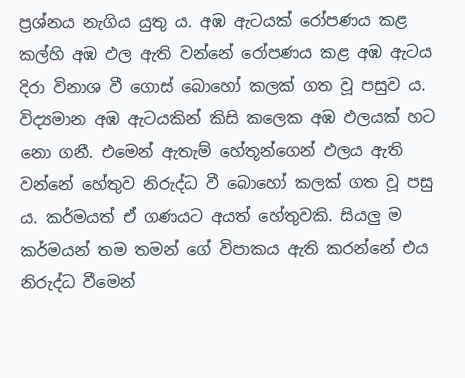ප්‍ර‍ශ්නය නැගිය යුතු ය. අඹ ඇටයක් රෝපණය කළ කල්හි අඹ ඵල ඇති වන්නේ රෝපණය කළ අඹ ඇටය දිරා විනාශ වී ගොස් බොහෝ කලක් ගත වූ පසුව ය. විද්‍යමාන අඹ ඇටයකින් කිසි කලෙක අඹ ඵලයක් හට නො ගනී. එමෙන් ඇතැම් හේතූන්ගෙන් ඵලය ඇති වන්නේ හේතුව නිරුද්ධ වී බොහෝ කලක් ගත වූ පසු ය. කර්මයත් ඒ ගණයට අයත් හේතුවකි. සියලු ම කර්මයන් තම තමන් ගේ විපාකය ඇති කරන්නේ එය නිරුද්ධ වීමෙන්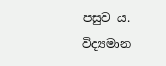පසුව ය. විද්‍යමාන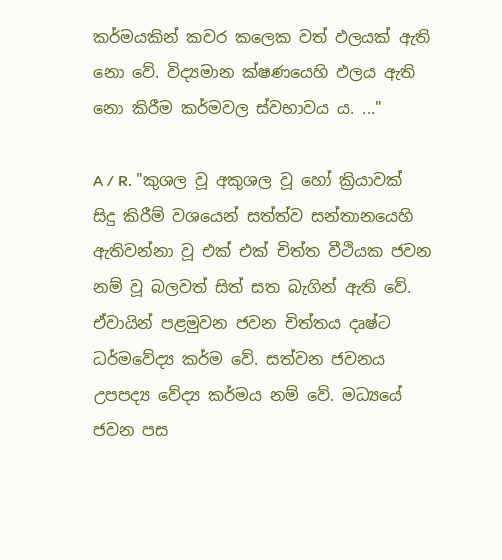කර්මයකින් කවර කලෙක වත් ඵලයක් ඇති නො වේ. විද්‍යමාන ක්ෂණයෙහි ඵලය ඇති නො කිරීම කර්මවල ස්වභාවය ය. ..."

A / R. "කුශල වූ අකුශල වූ හෝ ක්‍රියාවක් සිදු කිරීම් වශයෙන් සත්ත්ව සන්තානයෙහි ඇතිවන්නා වූ එක් එක් චිත්ත වීථියක ජවන නම් වූ බලවත් සිත් සත බැගින් ඇති වේ. ඒවායින් පළමුවන ජවන චිත්තය දෘෂ්ට ධර්මවේද්‍ය කර්ම වේ. සත්වන ජවනය උපපද්‍ය වේද්‍ය කර්මය නම් වේ. මධ්‍යයේ ජවන පස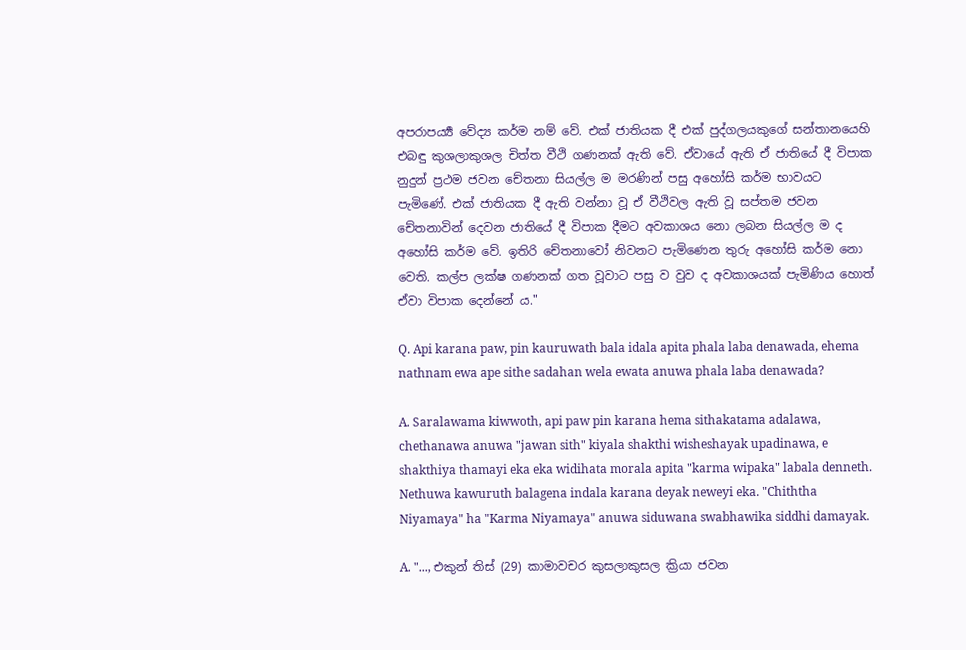අපරාපර්‍ය්‍ය වේද්‍ය කර්ම නම් වේ. එක් ජාතියක දී එක් පුද්ගලයකුගේ සන්තානයෙහි එබඳු කුශලාකුශල චිත්ත වීථි ගණනක් ඇති වේ. ඒවායේ ඇති ඒ ජාතියේ දී විපාක නුදුන් ප්‍ර‍ථම ජවන චේතනා සියල්ල ම මරණින් පසු අහෝසි කර්ම භාවයට පැමිණේ. එක් ජාතියක දී ඇති වන්නා වූ ඒ වීථිවල ඇති වූ සප්තම ජවන චේතනාවින් දෙවන ජාතියේ දී විපාක දීමට අවකාශය නො ලබන සියල්ල ම ද අහෝසි කර්ම වේ. ඉතිරි චේතනාවෝ නිවනට පැමිණෙන තුරු අහෝසි කර්ම නො වෙති. කල්ප ලක්ෂ ගණනක් ගත වූවාට පසු ව වුව ද අවකාශයක් පැමිණිය හොත් ඒවා විපාක දෙන්නේ ය."

Q. Api karana paw, pin kauruwath bala idala apita phala laba denawada, ehema nathnam ewa ape sithe sadahan wela ewata anuwa phala laba denawada?

A. Saralawama kiwwoth, api paw pin karana hema sithakatama adalawa, chethanawa anuwa "jawan sith" kiyala shakthi wisheshayak upadinawa, e shakthiya thamayi eka eka widihata morala apita "karma wipaka" labala denneth. Nethuwa kawuruth balagena indala karana deyak neweyi eka. "Chiththa Niyamaya" ha "Karma Niyamaya" anuwa siduwana swabhawika siddhi damayak.

A. "..., එකුන්‌ තිස්‌ (29) කාමාවචර කුසලාකුසල ක්‍රියා ජවන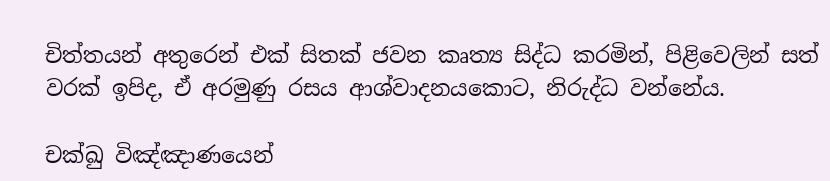චිත්තයන්‌ අතුරෙන්‌ එක්‌ සිතක්‌ ජවන කෘත්‍ය සිද්ධ කරමින්‌, පිළිවෙලින්‌ සත්‌ වරක්‌ ඉපිද, ඒ අරමුණු රසය ආශ්වාදනයකොට, නිරුද්ධ වන්නේය.

චක්ඛු විඤ්ඤාණයෙන්‌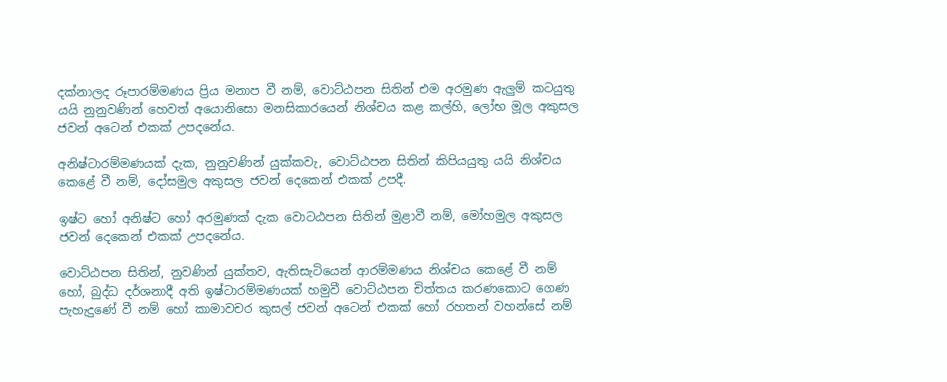දක්නාලද රූපාරම්මණය ප්‍රිය මනාප වී නම්‌, වොට්ඨපන සිතින්‌ එම අරමුණ ඇලුම්‌ කටයුතු යයි නුනුවණින්‌ හෙවත්‌ අයොනිසො මනසිකාරයෙන්‌ නිශ්චය කළ කල්හි, ලෝභ මූල අකුසල ජවන්‌ අටෙන්‌ එකක්‌ උපදනේය.

අනිෂ්ටාරම්මණයක්‌ දැක, නුනුවණින්‌ යුක්කවැ, වොට්ඨපන සිතින්‌ කිපියයුතු යයි නිශ්චය කෙළේ වී නම්‌, දෝසමුල අකුසල ජවන්‌ දෙකෙන්‌ එකක්‌ උපදී.

ඉෂ්ට හෝ අනිෂ්ට හෝ අරමුණක්‌ දැක වොටඨපන සිතින්‌ මුළාවී නම්‌, මෝහමුල අකුසල ජවන්‌ දෙකෙන්‌ එකක්‌ උපදනේය.

වොට්ඨපන සිතින්‌, නුවණින්‌ යුක්තව, ඇතිසැටියෙන්‌ ආරම්මණය නිශ්චය කෙළේ වී නම්‌ හෝ, බුද්ධ දර්ශනාදී අති ඉෂ්ටාරම්මණයක්‌ හමුවී වොට්ඨපන චිත්තය කරණකොට ගෙණ පැහැදුණේ වී නම්‌ හෝ කාමාවචර කුසල්‌ ජවන්‌ අටෙන්‌ එකක්‌ හෝ රහතන්‌ වහන්සේ නම්‌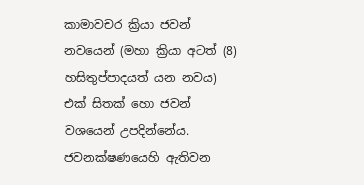කාමාවචර ක්‍රියා ජවන්‌ නවයෙන්‌ (මහා ක්‍රියා අටත්‌ (8) හසිතුප්පාදයත්‌ යන නවය) එක්‌ සිතක්‌ හො ජවන්‌ වශයෙන්‌ උපදින්නේය. ජවනක්‌ෂණයෙහි ඇතිවන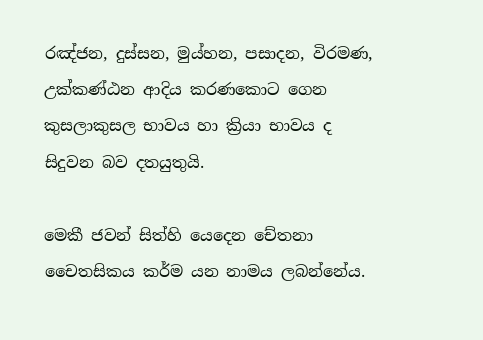රඤ්ජන, දුස්සන, මුය්හන, පසාදන, විරමණ, උක්කණ්ඨන ආදිය කරණකොට ගෙන කුසලාකුසල භාවය හා ක්‍රියා භාවය ද සිදුවන බව දතයුතුයි.

මෙකී ජවන්‌ සිත්හි යෙදෙන චේතනා චෛතසිකය කර්ම යන නාමය ලබන්නේය.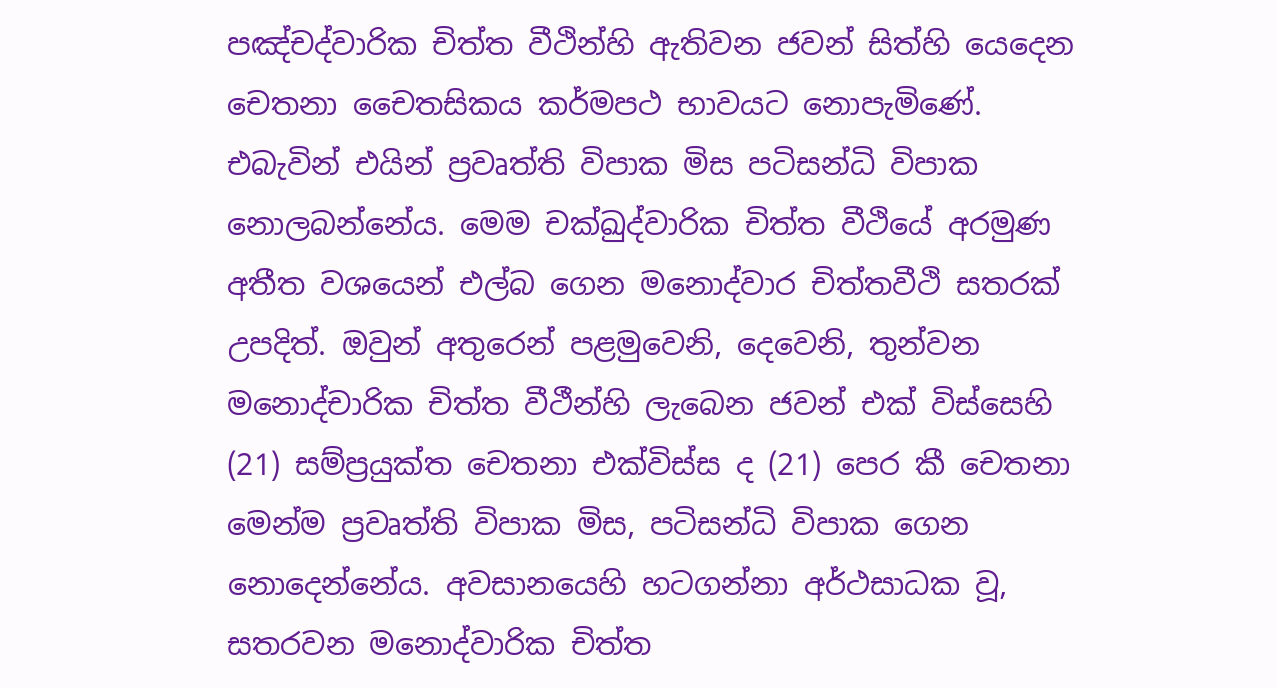පඤ්චද්වාරික චිත්ත වීථින්හි ඇතිවන ජවන්‌ සිත්හි යෙදෙන චෙතනා චෛතසිකය කර්මපථ භාවයට නොපැමිණේ. එබැවින්‌ එයින්‌ ප්‍රවෘත්ති විපාක මිස පටිසන්ධි විපාක නොලබන්නේය. මෙම චක්ඛුද්වාරික චිත්ත වීථියේ අරමුණ අතීත වශයෙන්‌ එල්බ ගෙන මනොද්වාර චිත්තවීථි සතරක්‌ උපදිත්‌. ඔවුන්‌ අතුරෙන්‌ පළමුවෙනි, දෙවෙනි, තුන්වන මනොද්චාරික චිත්ත වීථීන්හි ලැබෙන ජවන්‌ එක්‌ විස්සෙහි (21) සම්ප්‍රයුක්ත චෙතනා එක්විස්ස ද (21) පෙර කී චෙතනා මෙන්ම ප්‍රවෘත්ති විපාක මිස, පටිසන්ධි විපාක ගෙන නොදෙන්නේය. අවසානයෙහි හටගන්නා අර්ථසාධක වූ, සතරවන මනොද්වාරික චිත්ත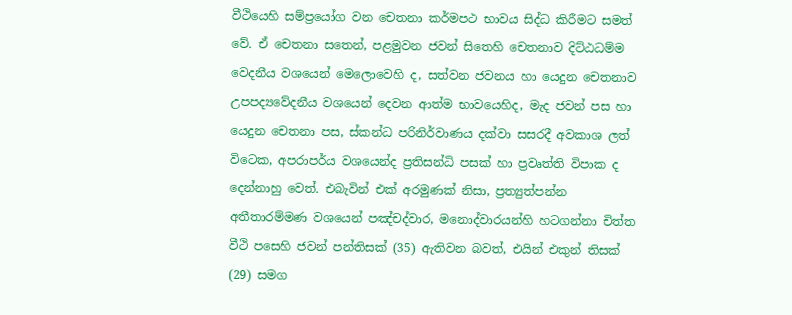වීථියෙහි සම්ප්‍රයෝග වන චෙතනා කර්මපථ භාවය සිද්ධ කිරීමට සමත්‌ වේ. ඒ චෙතනා සතෙන්‌, පළමුවන ජවන්‌ සිතෙහි චෙතනාව දිට්ඨධම්ම වෙදනීය වශයෙන්‌ මෙලොවෙහි ද, සත්වන ජවනය හා යෙදුන චෙතනාව උපපද්‍යවේදනීය වශයෙන්‌ දෙවන ආත්ම භාවයෙහිද, මැද ජවන්‌ පස හා යෙදුන චෙතනා පස, ස්කන්ධ පරිනිර්වාණය දක්වා සසරදී අවකාශ ලත්‌ විටෙක, අපරාපර්ය වශයෙන්ද ප්‍රතිසන්ධි පසක්‌ හා ප්‍රවෘත්ති විපාක ද දෙන්නාහු වෙත්‌. එබැවින්‌ එක්‌ අරමුණක්‌ නිසා, ප්‍රත්‍යුත්පන්න අතීතාරම්මණ වශයෙන්‌ පඤ්චද්වාර, මනොද්වාරයන්හි හටගන්නා චිත්ත වීථි පසෙහි ජවන්‌ පන්තිසක්‌ (35) ඇතිවන බවත්‌, එයින්‌ එකුන්‌ තිසක්‌ (29) සමග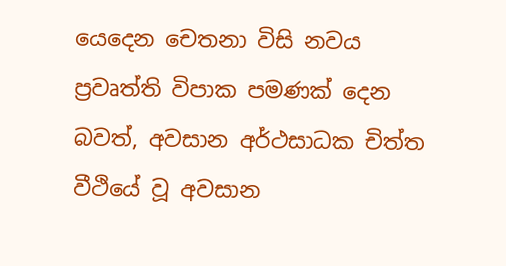යෙදෙන චෙතනා විසි නවය ප්‍රවෘත්ති විපාක පමණක්‌ දෙන බවත්‌, අවසාන අර්ථසාධක චිත්ත වීථියේ වූ අවසාන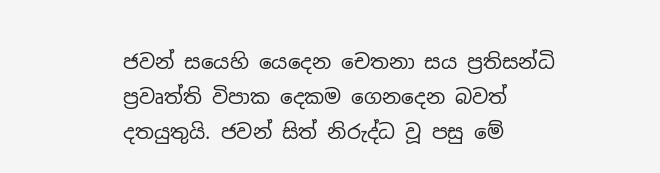ජවන්‌ සයෙහි යෙදෙන චෙතනා සය ප්‍රතිසන්ධි ප්‍රවෘත්ති විපාක දෙකම ගෙනදෙන බවත්‌ දතයුතුයි. ජවන්‌ සිත්‌ නිරුද්ධ වූ පසු මේ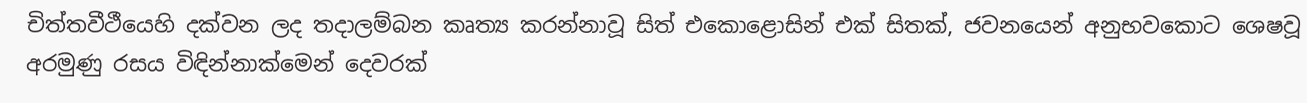චිත්තවීථීයෙහි දක්වන ලද තදාලම්බන කෘත්‍ය කරන්නාවූ සිත්‌ එකොළොසින්‌ එක්‌ සිතක්‌, ජවනයෙන්‌ අනුභවකොට ශෙෂවූ අරමුණු රසය විඳින්නාක්මෙන්‌ දෙවරක්‌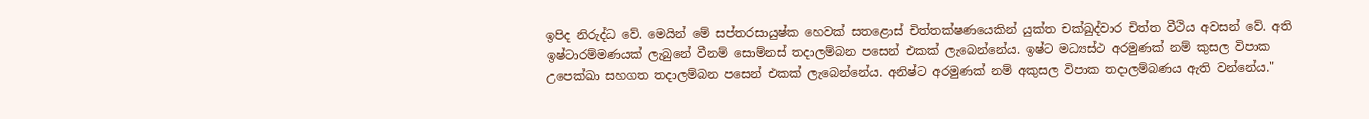ඉපිද නිරුද්ධ වේ. මෙයින්‌ මේ සප්තරසායුෂ්ක හෙවක්‌ සතළොස්‌ චිත්තක්ෂණයෙකින්‌ යුක්ත චක්ඛුද්වාර චිත්ත වීථිය අවසන්‌ වේ. අති ඉෂ්ටාරම්මණයක්‌ ලැබුනේ වීනම්‌ සොම්නස්‌ තදාලම්බන පසෙන්‌ එකක්‌ ලැබෙන්නේය. ඉෂ්ට‌ මධ්‍යස්ථ අරමුණක්‌ නම්‌ කුසල විපාක උපෙක්ඛා සහගත තදාලම්බන පසෙන්‌ එකක්‌ ලැබෙන්නේය. අනිෂ්ට අරමුණක්‌ නම්‌ අකුසල විපාක තදාලම්බණය ඇති වන්නේය."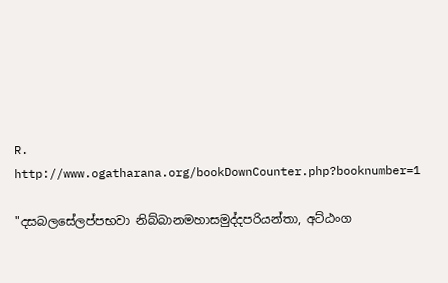R. http://www.ogatharana.org/bookDownCounter.php?booknumber=1

"දසබලසේලප්පභවා නිබ්බානමහාසමුද්දපරියන්තා, අට්ඨංග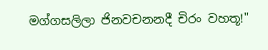මග්ගසලිලා ජිනවචනනදී චිරං වහතූ!"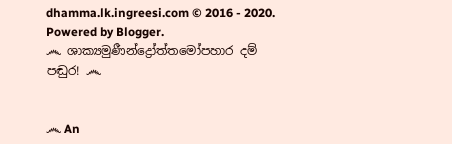dhamma.lk.ingreesi.com © 2016 - 2020. Powered by Blogger.
෴ ශාක්‍යමුණීන්ද්‍රෝත්තමෝපහාර දම් පඬුර! ෴


෴ An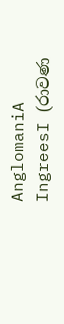AnglomaniA IngreesI (රාවණ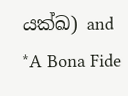යක්ඛ) and *A Bona Fide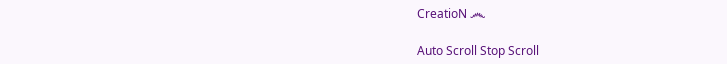CreatioN ෴

Auto Scroll Stop Scroll